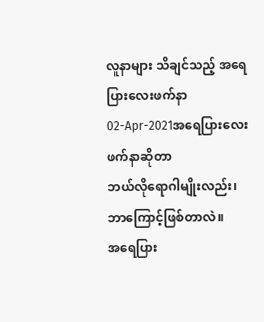လူနာများ သိချင်သည့် အရေပြားလေးဖက်နာ
02-Apr-2021အရေပြားလေးဖက်နာဆိုတာ
ဘယ်လိုရောဂါမျိုးလည်း၊ ဘာကြောင့်ဖြစ်တာလဲ။
အရေပြား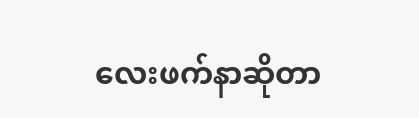လေးဖက်နာဆိုတာ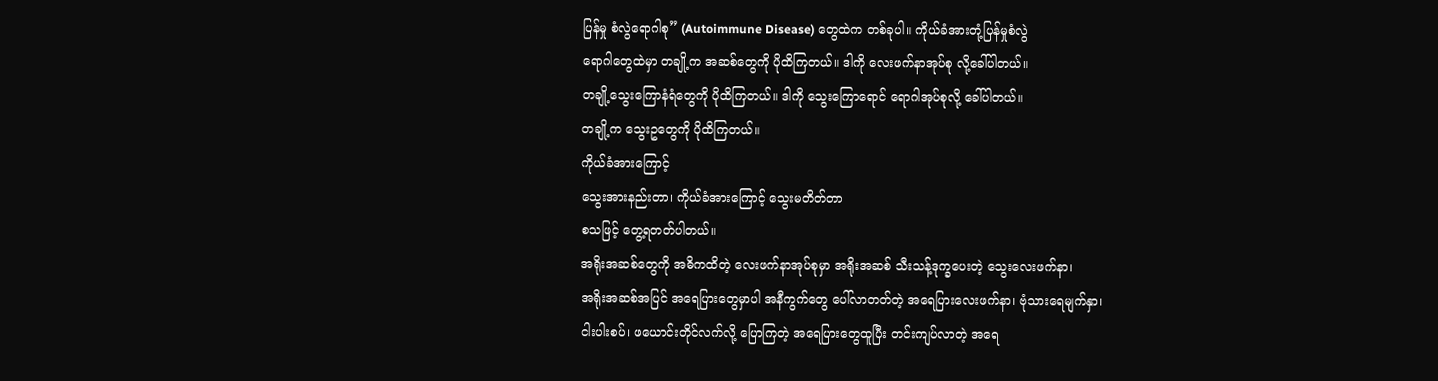ပြန်မှု စံလွဲရောဂါစု” (Autoimmune Disease) တွေထဲက တစ်ခုပါ။ ကိုယ်ခံအားတုံ့ပြန်မှုစံလွဲ
ရောဂါတွေထဲမှာ တချို့က အဆစ်တွေကို ပိုထိကြတယ်။ ဒါကို လေးဖက်နာအုပ်စု လို့ခေါ်ပါတယ်။
တချို့သွေးကြောနံရံတွေကို ပိုထိကြတယ်။ ဒါကို သွေးကြောရောင် ရောဂါအုပ်စုလို့ ခေါ်ပါတယ်။
တချို့က သွေးဥတွေကို ပိုထိကြတယ်။
ကိုယ်ခံအားကြောင့်
သွေးအားနည်းတာ၊ ကိုယ်ခံအားကြောင့် သွေးမတိတ်တာ
စသဖြင့် တွေ့ရတတ်ပါတယ်။
အရိုးအဆစ်တွေကို အဓိကထိတဲ့ လေးဖက်နာအုပ်စုမှာ အရိုးအဆစ် သီးသန့်ဒုက္ခပေးတဲ့ သွေးလေးဖက်နာ၊
အရိုးအဆစ်အပြင် အရေပြားတွေမှာပါ အနီကွက်တွေ ပေါ်လာတတ်တဲ့ အရေပြားလေးဖက်နာ၊ ဗုံသားရေမျက်နှာ၊
ငါးပါးစပ်၊ ဖယောင်းတိုင်လက်လို့ ပြောကြတဲ့ အရေပြားတွေထူပြီး တင်းကျပ်လာတဲ့ အရေ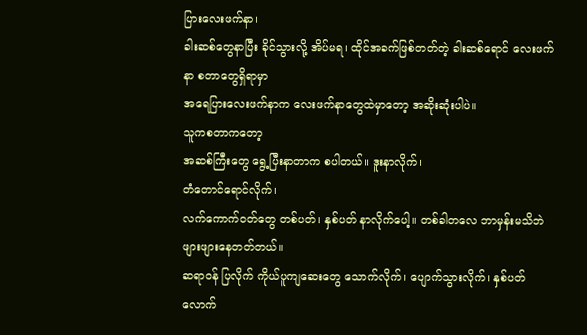ပြားလေးဖက်နာ၊
ခါးဆစ်တွေနာပြီး ခိုင်သွားလို့ အိပ်မရ၊ ထိုင်အခက်ဖြစ်တတ်တဲ့ ခါးဆစ်ရောင် လေးဖက်နာ စတာတွေရှိရာမှာ
အရေပြားလေးဖက်နာက လေးဖက်နာတွေထဲမှာတော့ အဆိုးဆုံးပါပဲ။
သူကစတာကတော့
အဆစ်ကြီးတွေ ရွေ့ပြီးနာတာက စပါတယ်။ ဒူးနာလိုက်၊
တံတောင်ရောင်လိုက်၊
လက်ကောက်ဝတ်တွေ တစ်ပတ်၊ နှစ်ပတ် နာလိုက်ပေါ့။ တစ်ခါတလေ ဘာမှန်းမသိဘဲ ဖျားဖျားနေတတ်တယ်။
ဆရာဝန် ပြလိုက် ကိုယ်ပူကျဆေးတွေ သောက်လိုက်၊ ပျောက်သွားလိုက်၊ နှစ်ပတ်လောက်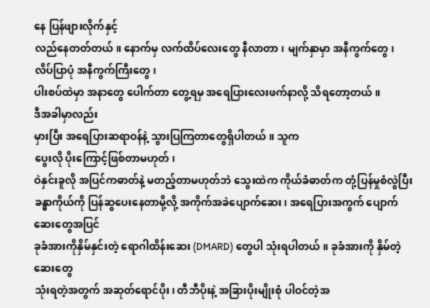နေ ပြန်ဖျားလိုက်နှင့်
လည်နေတတ်တယ်။ နောက်မှ လက်ထိပ်လေးတွေ နီလာတာ၊ မျက်နှာမှာ အနီကွက်တွေ၊ လိပ်ပြာပုံ အနီကွက်ကြီးတွေ၊
ပါးစပ်ထဲမှာ အနာတွေ ပေါက်တာ တွေ့ရမှ အရေပြားလေးဖက်နာလို့ သိရတော့တယ်။
ဒီအခါမှာလည်း
မှားပြီး အရေပြားဆရာဝန်နဲ့ သွားပြကြတာတွေရှိပါတယ်။ သူက
ပွေးလို ပိုးကြောင့်ဖြစ်တာမဟုတ်၊
ဝဲနှင်းခူလို အပြင်ကဓာတ်နဲ့ မတည့်တာမဟုတ်ဘဲ သွေးထဲက ကိုယ်ခံဓာတ်က တုံ့ပြန်မှုစံလွဲပြီး
ခန္ဓာကိုယ်ကို ပြန်ဆွပေးနေတာမို့လို့ အကိုက်အခဲပျောက်ဆေး၊ အရေပြားအကွက် ပျောက်ဆေးတွေအပြင်
ခုခံအားကိုနှိမ်နှင်းတဲ့ ရောဂါထိန်းဆေး (DMARD) တွေပါ သုံးရပါတယ်။ ခုခံအားကို နှိမ်တဲ့ဆေးတွေ
သုံးရတဲ့အတွက် အဆုတ်ရောင်ပိုး၊ တီဘီပိုးနဲ့ အခြားပိုးမျိုးစုံ ပါဝင်တဲ့အ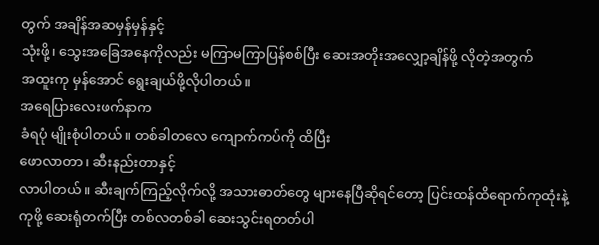တွက် အချိန်အဆမှန်မှန်နှင့်
သုံးဖို့၊ သွေးအခြေအနေကိုလည်း မကြာမကြာပြန်စစ်ပြီး ဆေးအတိုးအလျှော့ချိန်ဖို့ လိုတဲ့အတွက်
အထူးကု မှန်အောင် ရွေးချယ်ဖို့လိုပါတယ်။
အရေပြားလေးဖက်နာက
ခံရပုံ မျိုးစုံပါတယ်။ တစ်ခါတလေ ကျောက်ကပ်ကို ထိပြီး
ဖောလာတာ၊ ဆီးနည်းတာနှင့်
လာပါတယ်။ ဆီးချက်ကြည့်လိုက်လို့ အသားဓာတ်တွေ များနေပြီဆိုရင်တော့ ပြင်းထန်ထိရောက်ကုထုံးနဲ့
ကုဖို့ ဆေးရုံတက်ပြီး တစ်လတစ်ခါ ဆေးသွင်းရတတ်ပါ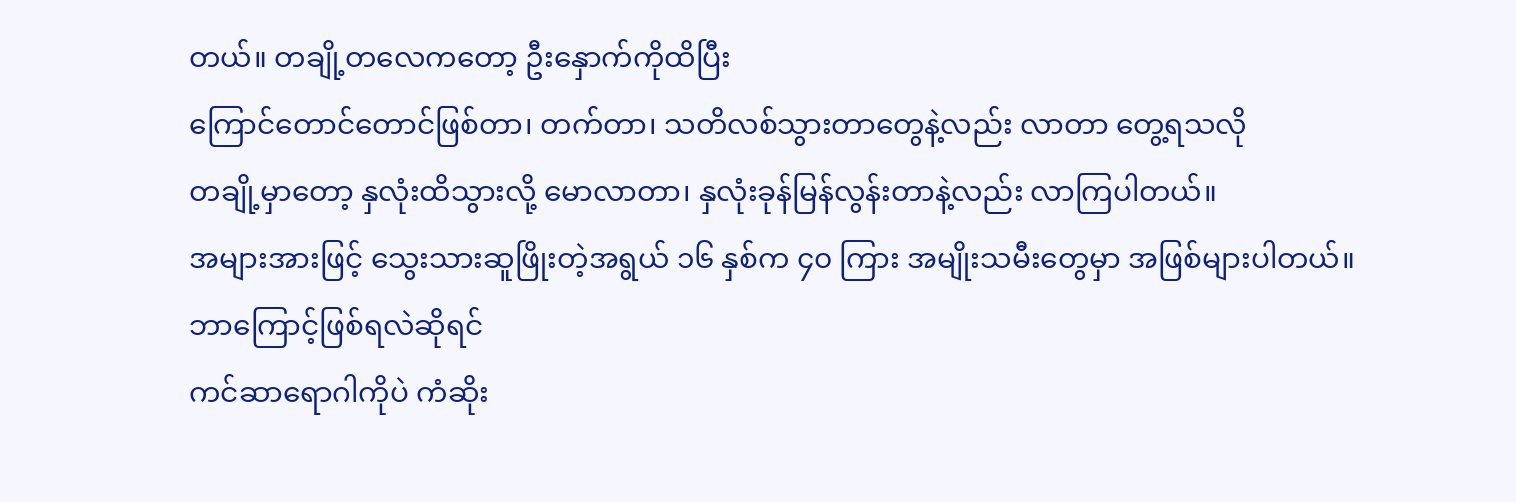တယ်။ တချို့တလေကတော့ ဦးနှောက်ကိုထိပြီး
ကြောင်တောင်တောင်ဖြစ်တာ၊ တက်တာ၊ သတိလစ်သွားတာတွေနဲ့လည်း လာတာ တွေ့ရသလို
တချို့မှာတော့ နှလုံးထိသွားလို့ မောလာတာ၊ နှလုံးခုန်မြန်လွန်းတာနဲ့လည်း လာကြပါတယ်။
အများအားဖြင့် သွေးသားဆူဖြိုးတဲ့အရွယ် ၁၆ နှစ်က ၄၀ ကြား အမျိုးသမီးတွေမှာ အဖြစ်များပါတယ်။
ဘာကြောင့်ဖြစ်ရလဲဆိုရင်
ကင်ဆာရောဂါကိုပဲ ကံဆိုး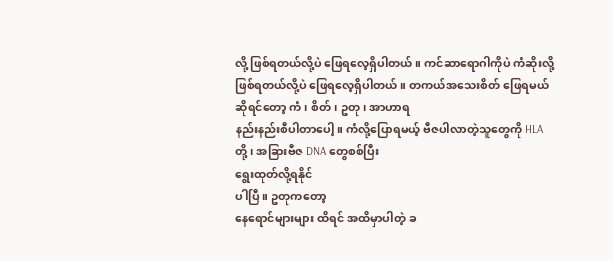လို့ ဖြစ်ရတယ်လို့ပဲ ဖြေရလေ့ရှိပါတယ်။ ကင်ဆာရောဂါကိုပဲ ကံဆိုးလို့
ဖြစ်ရတယ်လို့ပဲ ဖြေရလေ့ရှိပါတယ်။ တကယ်အသေးစိတ် ဖြေရမယ်ဆိုရင်တော့ ကံ၊ စိတ်၊ ဥတု၊ အာဟာရ
နည်းနည်းစီပါတာပေါ့။ ကံလို့ပြောရမယ့် ဗီဇပါလာတဲ့သူတွေကို HLA တို့၊ အခြားဗီဇ DNA တွေစစ်ပြီး
ရွေးထုတ်လို့ရနိုင်
ပါပြီ။ ဥတုကတော့
နေရောင်များများ ထိရင် အထိမှာပါတဲ့ ခ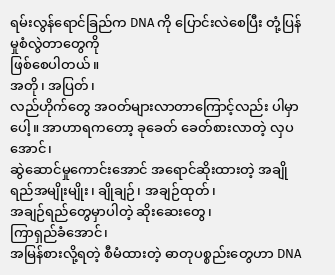ရမ်းလွန်ရောင်ခြည်က DNA ကို ပြောင်းလဲစေပြီး တုံ့ပြန်မှုစံလွဲတာတွေကို
ဖြစ်စေပါတယ်။
အတို၊ အပြတ်၊
လည်ဟိုက်တွေ အဝတ်များလာတာကြောင့်လည်း ပါမှာပေါ့။ အာဟာရကတော့ ခုခေတ် ခေတ်စားလာတဲ့ လှပအောင်၊
ဆွဲဆောင်မှုကောင်းအောင် အရောင်ဆိုးထားတဲ့ အချိုရည်အမျိုးမျိုး၊ ချိုချဉ်၊ အချဉ်ထုတ်၊
အချဉ်ရည်တွေမှာပါတဲ့ ဆိုးဆေးတွေ၊
ကြာရှည်ခံအောင်၊
အမြန်စားလို့ရတဲ့ စီမံထားတဲ့ ဓာတုပစ္စည်းတွေဟာ DNA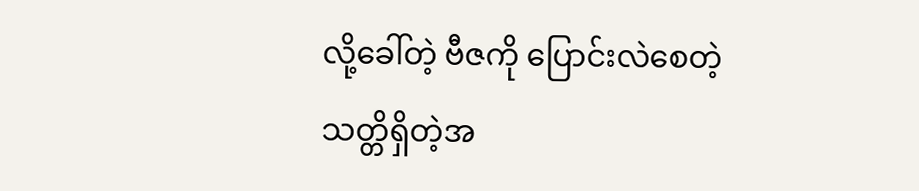လို့ခေါ်တဲ့ ဗီဇကို ပြောင်းလဲစေတဲ့
သတ္တိရှိတဲ့အ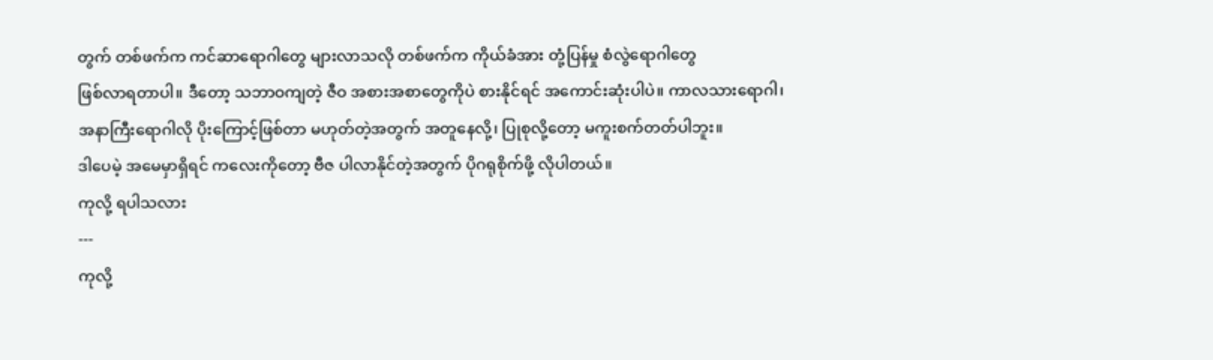တွက် တစ်ဖက်က ကင်ဆာရောဂါတွေ များလာသလို တစ်ဖက်က ကိုယ်ခံအား တုံ့ပြန်မှု စံလွဲရောဂါတွေ
ဖြစ်လာရတာပါ။ ဒီတော့ သဘာဝကျတဲ့ ဇီဝ အစားအစာတွေကိုပဲ စားနိုင်ရင် အကောင်းဆုံးပါပဲ။ ကာလသားရောဂါ၊
အနာကြီးရောဂါလို ပိုးကြောင့်ဖြစ်တာ မဟုတ်တဲ့အတွက် အတူနေလို့၊ ပြုစုလို့တော့ မကူးစက်တတ်ပါဘူး။
ဒါပေမဲ့ အမေမှာရှိရင် ကလေးကိုတော့ ဗီဇ ပါလာနိုင်တဲ့အတွက် ပိုဂရုစိုက်ဖို့ လိုပါတယ်။
ကုလို့ ရပါသလား
---
ကုလို့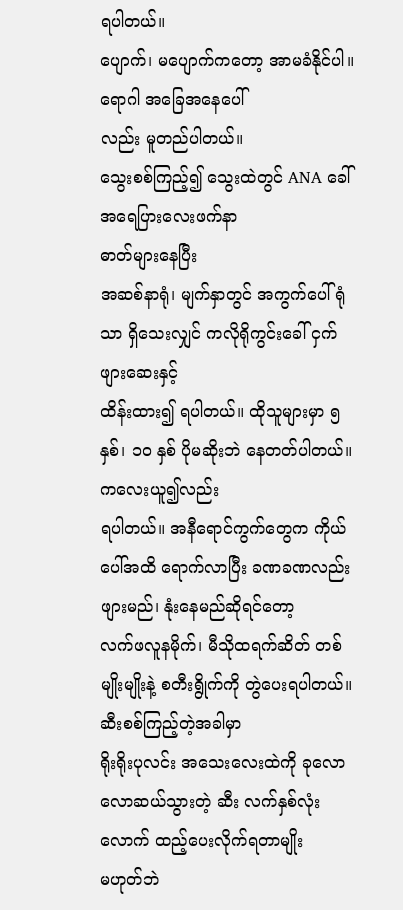ရပါတယ်။
ပျောက်၊ မပျောက်ကတော့ အာမခံနိုင်ပါ။ ရောဂါ အခြေအနေပေါ်
လည်း မူတည်ပါတယ်။
သွေးစစ်ကြည့်၍ သွေးထဲတွင် ANA ခေါ် အရေပြားလေးဖက်နာ
ဓာတ်များနေပြီး
အဆစ်နာရုံ၊ မျက်နှာတွင် အကွက်ပေါ်ရုံသာ ရှိသေးလျှင် ကလိုရိုကွင်းခေါ် ငှက်ဖျားဆေးနှင့်
ထိန်းထား၍ ရပါတယ်။ ထိုသူများမှာ ၅ နှစ်၊ ၁၀ နှစ် ပိုမဆိုးဘဲ နေတတ်ပါတယ်။ ကလေးယူ၍လည်း
ရပါတယ်။ အနီရောင်ကွက်တွေက ကိုယ်ပေါ်အထိ ရောက်လာပြီး ခဏခဏလည်း ဖျားမည်၊ နုံးနေမည်ဆိုရင်တော့
လက်ဖလူနမိုက်၊ မီသိုထရက်ဆိတ် တစ်မျိုးမျိုးနဲ့ စတီးရွိုက်ကို တွဲပေးရပါတယ်။
ဆီးစစ်ကြည့်တဲ့အခါမှာ
ရိုးရိုးပုလင်း အသေးလေးထဲကို ခုလောလောဆယ်သွားတဲ့ ဆီး လက်နှစ်လုံးလောက် ထည့်ပေးလိုက်ရတာမျိုး
မဟုတ်ဘဲ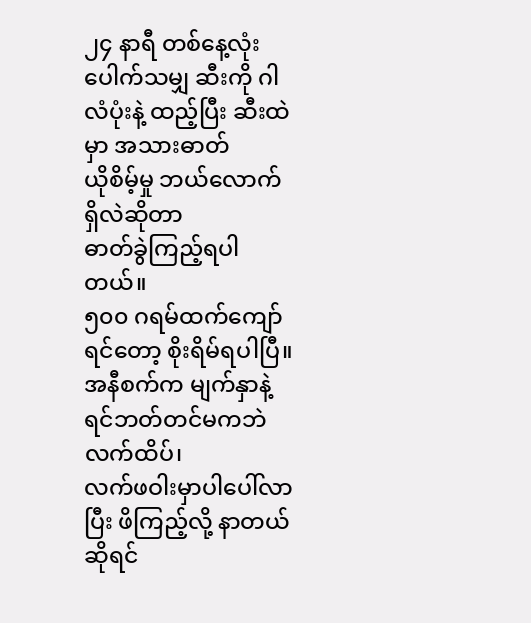၂၄ နာရီ တစ်နေ့လုံး ပေါက်သမျှ ဆီးကို ဂါလံပုံးနဲ့ ထည့်ပြီး ဆီးထဲမှာ အသားဓာတ်
ယိုစိမ့်မှု ဘယ်လောက်ရှိလဲဆိုတာ
ဓာတ်ခွဲကြည့်ရပါတယ်။
၅၀၀ ဂရမ်ထက်ကျော်ရင်တော့ စိုးရိမ်ရပါပြီ။ အနီစက်က မျက်နှာနဲ့ ရင်ဘတ်တင်မကဘဲ လက်ထိပ်၊
လက်ဖဝါးမှာပါပေါ်လာပြီး ဖိကြည့်လို့ နာတယ်ဆိုရင်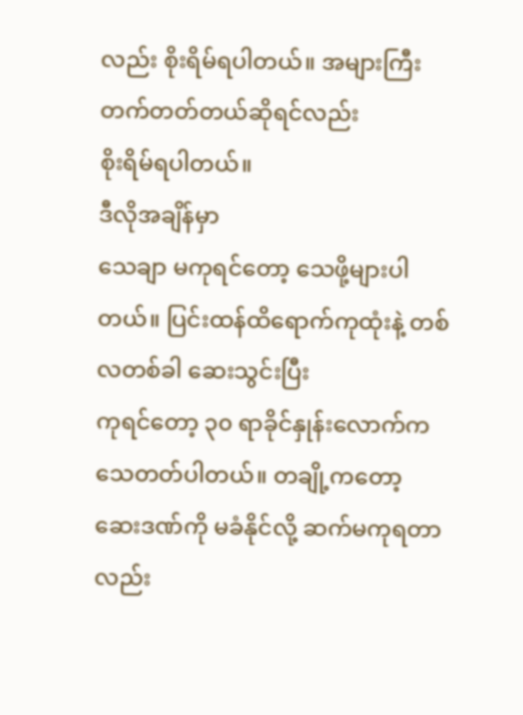လည်း စိုးရိမ်ရပါတယ်။ အများကြီး တက်တတ်တယ်ဆိုရင်လည်း
စိုးရိမ်ရပါတယ်။
ဒီလိုအချိန်မှာ
သေချာ မကုရင်တော့ သေဖို့များပါတယ်။ ပြင်းထန်ထိရောက်ကုထုံးနဲ့ တစ်လတစ်ခါ ဆေးသွင်းပြီး
ကုရင်တော့ ၃၀ ရာခိုင်နှုန်းလောက်က သေတတ်ပါတယ်။ တချို့ကတော့ ဆေးဒဏ်ကို မခံနိုင်လို့ ဆက်မကုရတာလည်း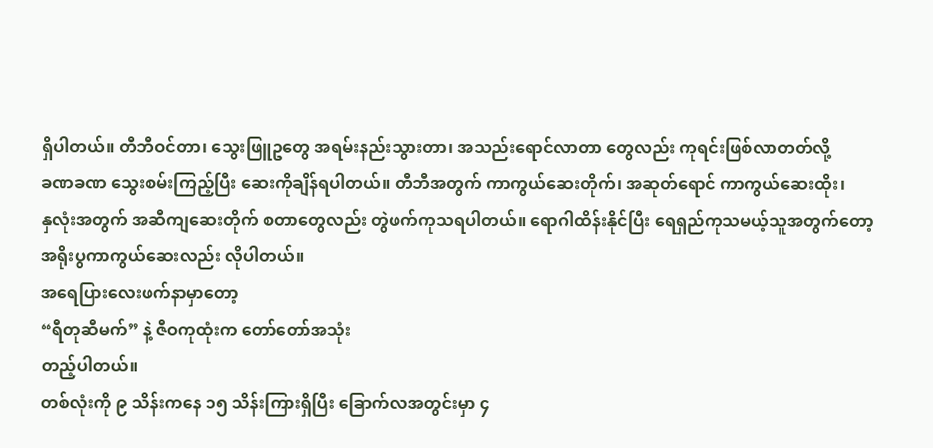ရှိပါတယ်။ တီဘီဝင်တာ၊ သွေးဖြူဥတွေ အရမ်းနည်းသွားတာ၊ အသည်းရောင်လာတာ တွေလည်း ကုရင်းဖြစ်လာတတ်လို့
ခဏခဏ သွေးစမ်းကြည့်ပြီး ဆေးကိုချိန်ရပါတယ်။ တီဘီအတွက် ကာကွယ်ဆေးတိုက်၊ အဆုတ်ရောင် ကာကွယ်ဆေးထိုး၊
နှလုံးအတွက် အဆီကျဆေးတိုက် စတာတွေလည်း တွဲဖက်ကုသရပါတယ်။ ရောဂါထိန်းနိုင်ပြီး ရေရှည်ကုသမယ့်သူအတွက်တော့
အရိုးပွကာကွယ်ဆေးလည်း လိုပါတယ်။
အရေပြားလေးဖက်နာမှာတော့
“ရီတုဆီမက်” နဲ့ ဇီဝကုထုံးက တော်တော်အသုံး
တည့်ပါတယ်။
တစ်လုံးကို ၉ သိန်းကနေ ၁၅ သိန်းကြားရှိပြီး ခြောက်လအတွင်းမှာ ၄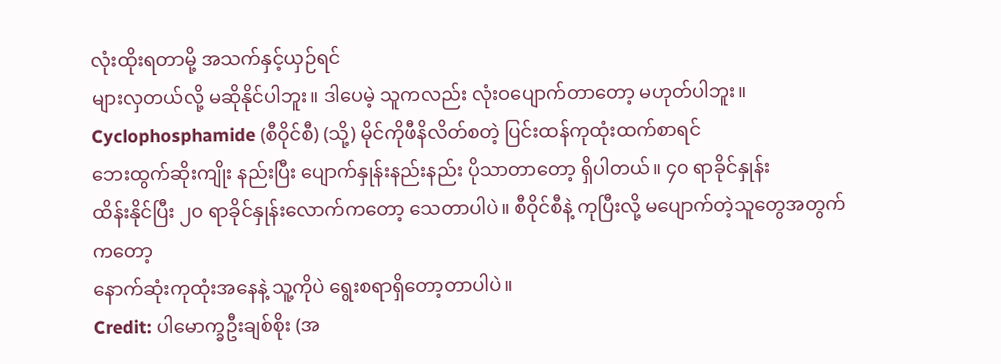လုံးထိုးရတာမို့ အသက်နှင့်ယှဉ်ရင်
များလှတယ်လို့ မဆိုနိုင်ပါဘူး။ ဒါပေမဲ့ သူကလည်း လုံးဝပျောက်တာတော့ မဟုတ်ပါဘူး။
Cyclophosphamide (စီဝိုင်စီ) (သို့) မိုင်ကိုဖီနိလိတ်စတဲ့ ပြင်းထန်ကုထုံးထက်စာရင်
ဘေးထွက်ဆိုးကျိုး နည်းပြီး ပျောက်နှုန်းနည်းနည်း ပိုသာတာတော့ ရှိပါတယ်။ ၄၀ ရာခိုင်နှုန်း
ထိန်းနိုင်ပြီး ၂၀ ရာခိုင်နှုန်းလောက်ကတော့ သေတာပါပဲ။ စီဝိုင်စီနဲ့ ကုပြီးလို့ မပျောက်တဲ့သူတွေအတွက်ကတော့
နောက်ဆုံးကုထုံးအနေနဲ့ သူ့ကိုပဲ ရွေးစရာရှိတော့တာပါပဲ။
Credit: ပါမောက္ခဦးချစ်စိုး (အ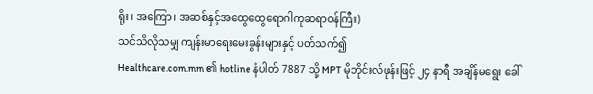ရိုး၊ အကြော၊ အဆစ်နှင့်အထွေထွေရောဂါကုဆရာဝန်ကြီး)
သင်သိလိုသမျှ ကျန်းမာရေးမေးခွန်းများနှင့် ပတ်သက်၍
Healthcare.com.mm ၏ hotline နံပါတ် 7887 သို့ MPT မိုဘိုင်းလ်ဖုန်းဖြင့် ၂၄ နာရီ အချိန်မရွေး ခေါ်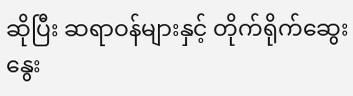ဆိုပြီး ဆရာဝန်များနှင့် တိုက်ရိုက်ဆွေးနွေး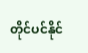တိုင်ပင်နိုင်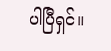ပါပြီရှင်။